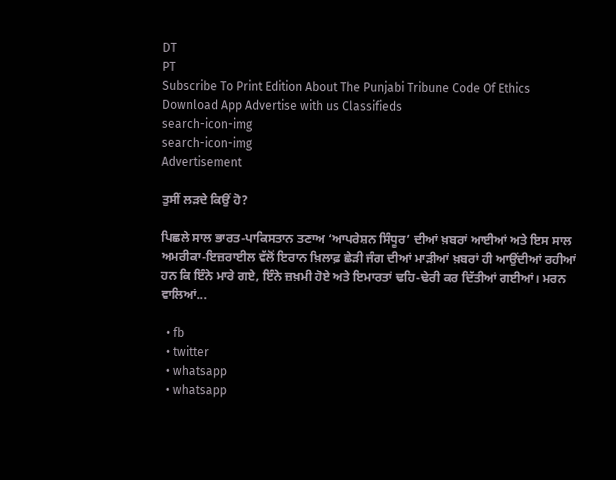DT
PT
Subscribe To Print Edition About The Punjabi Tribune Code Of Ethics Download App Advertise with us Classifieds
search-icon-img
search-icon-img
Advertisement

ਤੁਸੀਂ ਲੜਦੇ ਕਿਉਂ ਹੋ?

ਪਿਛਲੇ ਸਾਲ ਭਾਰਤ-ਪਾਕਿਸਤਾਨ ਤਣਾਅ ‘ਆਪਰੇਸ਼ਨ ਸਿੰਧੂਰ’ ਦੀਆਂ ਖ਼ਬਰਾਂ ਆਈਆਂ ਅਤੇ ਇਸ ਸਾਲ ਅਮਰੀਕਾ-ਇਜ਼ਰਾਈਲ ਵੱਲੋਂ ਇਰਾਨ ਖ਼ਿਲਾਫ਼ ਛੇੜੀ ਜੰਗ ਦੀਆਂ ਮਾੜੀਆਂ ਖ਼ਬਰਾਂ ਹੀ ਆਉਂਦੀਆਂ ਰਹੀਆਂ ਹਨ ਕਿ ਇੰਨੇ ਮਾਰੇ ਗਏ, ਇੰਨੇ ਜ਼ਖ਼ਮੀ ਹੋਏ ਅਤੇ ਇਮਾਰਤਾਂ ਢਹਿ-ਢੇਰੀ ਕਰ ਦਿੱਤੀਆਂ ਗਈਆਂ। ਮਰਨ ਵਾਲਿਆਂ...

  • fb
  • twitter
  • whatsapp
  • whatsapp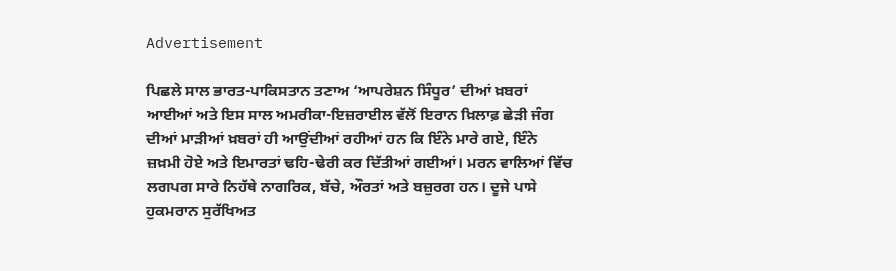Advertisement

ਪਿਛਲੇ ਸਾਲ ਭਾਰਤ-ਪਾਕਿਸਤਾਨ ਤਣਾਅ ‘ਆਪਰੇਸ਼ਨ ਸਿੰਧੂਰ’ ਦੀਆਂ ਖ਼ਬਰਾਂ ਆਈਆਂ ਅਤੇ ਇਸ ਸਾਲ ਅਮਰੀਕਾ-ਇਜ਼ਰਾਈਲ ਵੱਲੋਂ ਇਰਾਨ ਖ਼ਿਲਾਫ਼ ਛੇੜੀ ਜੰਗ ਦੀਆਂ ਮਾੜੀਆਂ ਖ਼ਬਰਾਂ ਹੀ ਆਉਂਦੀਆਂ ਰਹੀਆਂ ਹਨ ਕਿ ਇੰਨੇ ਮਾਰੇ ਗਏ, ਇੰਨੇ ਜ਼ਖ਼ਮੀ ਹੋਏ ਅਤੇ ਇਮਾਰਤਾਂ ਢਹਿ-ਢੇਰੀ ਕਰ ਦਿੱਤੀਆਂ ਗਈਆਂ। ਮਰਨ ਵਾਲਿਆਂ ਵਿੱਚ ਲਗਪਗ ਸਾਰੇ ਨਿਹੱਥੇ ਨਾਗਰਿਕ, ਬੱਚੇ, ਔਰਤਾਂ ਅਤੇ ਬਜ਼ੁਰਗ ਹਨ। ਦੂਜੇ ਪਾਸੇ ਹੁਕਮਰਾਨ ਸੁਰੱਖਿਅਤ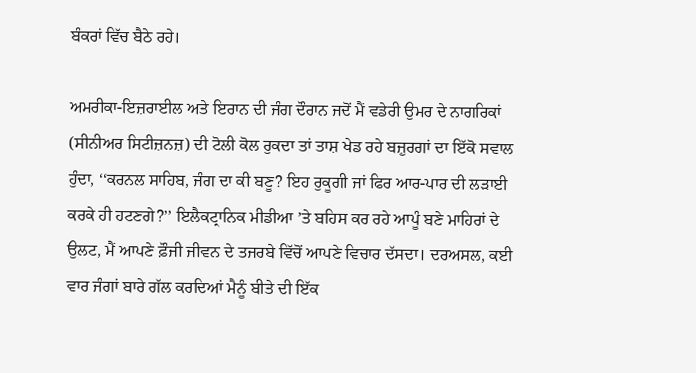ਬੰਕਰਾਂ ਵਿੱਚ ਬੈਠੇ ਰਹੇ।

ਅਮਰੀਕਾ-ਇਜ਼ਰਾਈਲ ਅਤੇ ਇਰਾਨ ਦੀ ਜੰਗ ਦੌਰਾਨ ਜਦੋਂ ਮੈਂ ਵਡੇਰੀ ਉਮਰ ਦੇ ਨਾਗਰਿਕਾਂ (ਸੀਨੀਅਰ ਸਿਟੀਜ਼ਨਜ਼) ਦੀ ਟੋਲੀ ਕੋਲ ਰੁਕਦਾ ਤਾਂ ਤਾਸ਼ ਖੇਡ ਰਹੇ ਬਜ਼ੁਰਗਾਂ ਦਾ ਇੱਕੋ ਸਵਾਲ ਹੁੰਦਾ, ‘‘ਕਰਨਲ ਸਾਹਿਬ, ਜੰਗ ਦਾ ਕੀ ਬਣੂ? ਇਹ ਰੁਕੂਗੀ ਜਾਂ ਫਿਰ ਆਰ-ਪਾਰ ਦੀ ਲੜਾਈ ਕਰਕੇ ਹੀ ਹਟਣਗੇ?’’ ਇਲੈਕਟ੍ਰਾਨਿਕ ਮੀਡੀਆ ’ਤੇ ਬਹਿਸ ਕਰ ਰਹੇ ਆਪੂੰ ਬਣੇ ਮਾਹਿਰਾਂ ਦੇ ਉਲਟ, ਮੈਂ ਆਪਣੇ ਫ਼ੌਜੀ ਜੀਵਨ ਦੇ ਤਜਰਬੇ ਵਿੱਚੋਂ ਆਪਣੇ ਵਿਚਾਰ ਦੱਸਦਾ। ਦਰਅਸਲ, ਕਈ ਵਾਰ ਜੰਗਾਂ ਬਾਰੇ ਗੱਲ ਕਰਦਿਆਂ ਮੈਨੂੰ ਬੀਤੇ ਦੀ ਇੱਕ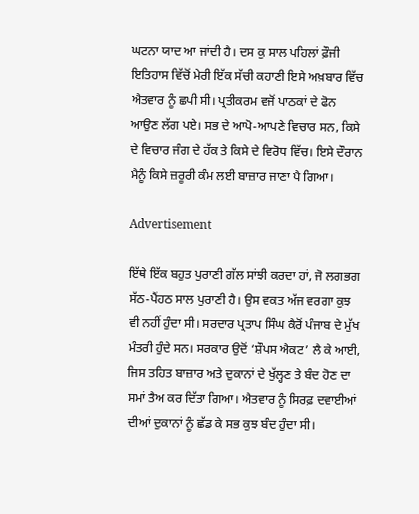ਘਟਨਾ ਯਾਦ ਆ ਜਾਂਦੀ ਹੈ। ਦਸ ਕੁ ਸਾਲ ਪਹਿਲਾਂ ਫ਼ੌਜੀ ਇਤਿਹਾਸ ਵਿੱਚੋਂ ਮੇਰੀ ਇੱਕ ਸੱਚੀ ਕਹਾਣੀ ਇਸੇ ਅਖ਼ਬਾਰ ਵਿੱਚ ਐਤਵਾਰ ਨੂੰ ਛਪੀ ਸੀ। ਪ੍ਰਤੀਕਰਮ ਵਜੋਂ ਪਾਠਕਾਂ ਦੇ ਫੋਨ ਆਉਣ ਲੱਗ ਪਏ। ਸਭ ਦੇ ਆਪੋ-ਆਪਣੇ ਵਿਚਾਰ ਸਨ, ਕਿਸੇ ਦੇ ਵਿਚਾਰ ਜੰਗ ਦੇ ਹੱਕ ਤੇ ਕਿਸੇ ਦੇ ਵਿਰੋਧ ਵਿੱਚ। ਇਸੇ ਦੌਰਾਨ ਮੈਨੂੰ ਕਿਸੇ ਜ਼ਰੂਰੀ ਕੰਮ ਲਈ ਬਾਜ਼ਾਰ ਜਾਣਾ ਪੈ ਗਿਆ।

Advertisement

ਇੱਥੇ ਇੱਕ ਬਹੁਤ ਪੁਰਾਣੀ ਗੱਲ ਸਾਂਝੀ ਕਰਦਾ ਹਾਂ, ਜੋ ਲਗਭਗ ਸੱਠ-ਪੈਂਹਠ ਸਾਲ ਪੁਰਾਣੀ ਹੈ। ਉਸ ਵਕਤ ਅੱਜ ਵਰਗਾ ਕੁਝ ਵੀ ਨਹੀਂ ਹੁੰਦਾ ਸੀ। ਸਰਦਾਰ ਪ੍ਰਤਾਪ ਸਿੰਘ ਕੈਰੋਂ ਪੰਜਾਬ ਦੇ ਮੁੱਖ ਮੰਤਰੀ ਹੁੰਦੇ ਸਨ। ਸਰਕਾਰ ਉਦੋਂ ‘ਸ਼ੌਪਸ ਐਕਟ’ ਲੈ ਕੇ ਆਈ, ਜਿਸ ਤਹਿਤ ਬਾਜ਼ਾਰ ਅਤੇ ਦੁਕਾਨਾਂ ਦੇ ਖੁੱਲ੍ਹਣ ਤੇ ਬੰਦ ਹੋਣ ਦਾ ਸਮਾਂ ਤੈਅ ਕਰ ਦਿੱਤਾ ਗਿਆ। ਐਤਵਾਰ ਨੂੰ ਸਿਰਫ਼ ਦਵਾਈਆਂ ਦੀਆਂ ਦੁਕਾਨਾਂ ਨੂੰ ਛੱਡ ਕੇ ਸਭ ਕੁਝ ਬੰਦ ਹੁੰਦਾ ਸੀ।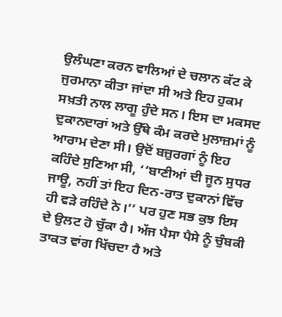ਉਲੰਘਣਾ ਕਰਨ ਵਾਲਿਆਂ ਦੇ ਚਲਾਨ ਕੱਟ ਕੇ ਜੁਰਮਾਨਾ ਕੀਤਾ ਜਾਂਦਾ ਸੀ ਅਤੇ ਇਹ ਹੁਕਮ ਸਖ਼ਤੀ ਨਾਲ ਲਾਗੂ ਹੁੰਦੇ ਸਨ। ਇਸ ਦਾ ਮਕਸਦ ਦੁਕਾਨਦਾਰਾਂ ਅਤੇ ਉੱਥੇ ਕੰਮ ਕਰਦੇ ਮੁਲਾਜ਼ਮਾਂ ਨੂੰ ਆਰਾਮ ਦੇਣਾ ਸੀ। ਉਦੋਂ ਬਜ਼ੁਰਗਾਂ ਨੂੰ ਇਹ ਕਹਿੰਦੇ ਸੁਣਿਆ ਸੀ, ‘‘ਬਾਣੀਆਂ ਦੀ ਜੂਨ ਸੁਧਰ ਜਾਊ, ਨਹੀਂ ਤਾਂ ਇਹ ਦਿਨ-ਰਾਤ ਦੁਕਾਨਾਂ ਵਿੱਚ ਹੀ ਵੜੇ ਰਹਿੰਦੇ ਨੇ।’’ ਪਰ ਹੁਣ ਸਭ ਕੁਝ ਇਸ ਦੇ ਉਲਟ ਹੋ ਚੁੱਕਾ ਹੈ। ਅੱਜ ਪੈਸਾ ਪੈਸੇ ਨੂੰ ਚੁੰਬਕੀ ਤਾਕਤ ਵਾਂਗ ਖਿੱਚਦਾ ਹੈ ਅਤੇ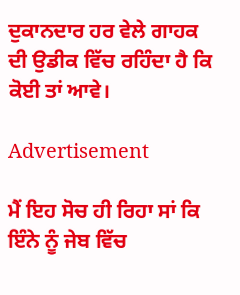ਦੁਕਾਨਦਾਰ ਹਰ ਵੇਲੇ ਗਾਹਕ ਦੀ ਉਡੀਕ ਵਿੱਚ ਰਹਿੰਦਾ ਹੈ ਕਿ ਕੋਈ ਤਾਂ ਆਵੇ।

Advertisement

ਮੈਂ ਇਹ ਸੋਚ ਹੀ ਰਿਹਾ ਸਾਂ ਕਿ ਇੰਨੇ ਨੂੰ ਜੇਬ ਵਿੱਚ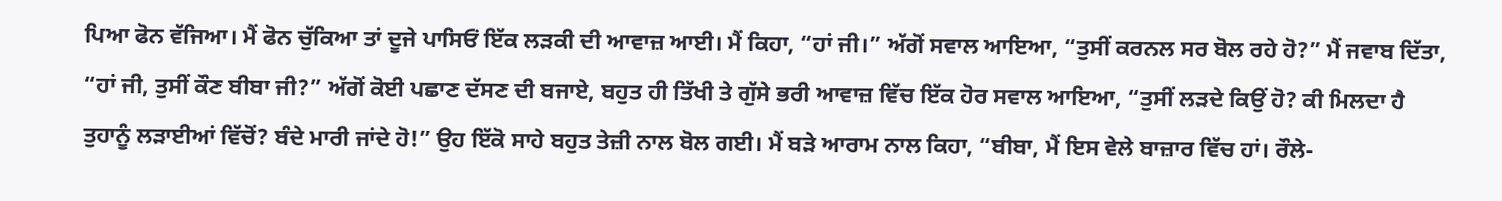ਪਿਆ ਫੋਨ ਵੱਜਿਆ। ਮੈਂ ਫੋਨ ਚੁੱਕਿਆ ਤਾਂ ਦੂਜੇ ਪਾਸਿਓਂ ਇੱਕ ਲੜਕੀ ਦੀ ਆਵਾਜ਼ ਆਈ। ਮੈਂ ਕਿਹਾ, “ਹਾਂ ਜੀ।” ਅੱਗੋਂ ਸਵਾਲ ਆਇਆ, “ਤੁਸੀਂ ਕਰਨਲ ਸਰ ਬੋਲ ਰਹੇ ਹੋ?” ਮੈਂ ਜਵਾਬ ਦਿੱਤਾ, “ਹਾਂ ਜੀ, ਤੁਸੀਂ ਕੌਣ ਬੀਬਾ ਜੀ?” ਅੱਗੋਂ ਕੋਈ ਪਛਾਣ ਦੱਸਣ ਦੀ ਬਜਾਏ, ਬਹੁਤ ਹੀ ਤਿੱਖੀ ਤੇ ਗੁੱਸੇ ਭਰੀ ਆਵਾਜ਼ ਵਿੱਚ ਇੱਕ ਹੋਰ ਸਵਾਲ ਆਇਆ, “ਤੁਸੀਂ ਲੜਦੇ ਕਿਉਂ ਹੋ? ਕੀ ਮਿਲਦਾ ਹੈ ਤੁਹਾਨੂੰ ਲੜਾਈਆਂ ਵਿੱਚੋਂ? ਬੰਦੇ ਮਾਰੀ ਜਾਂਦੇ ਹੋ!” ਉਹ ਇੱਕੋ ਸਾਹੇ ਬਹੁਤ ਤੇਜ਼ੀ ਨਾਲ ਬੋਲ ਗਈ। ਮੈਂ ਬੜੇ ਆਰਾਮ ਨਾਲ ਕਿਹਾ, “ਬੀਬਾ, ਮੈਂ ਇਸ ਵੇਲੇ ਬਾਜ਼ਾਰ ਵਿੱਚ ਹਾਂ। ਰੌਲੇ-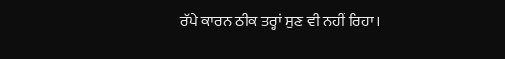ਰੱਪੇ ਕਾਰਨ ਠੀਕ ਤਰ੍ਹਾਂ ਸੁਣ ਵੀ ਨਹੀਂ ਰਿਹਾ।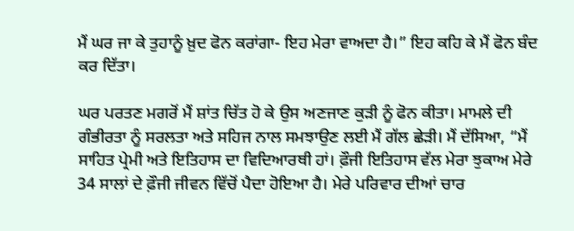ਮੈਂ ਘਰ ਜਾ ਕੇ ਤੁਹਾਨੂੰ ਖ਼ੁਦ ਫੋਨ ਕਰਾਂਗਾ- ਇਹ ਮੇਰਾ ਵਾਅਦਾ ਹੈ।” ਇਹ ਕਹਿ ਕੇ ਮੈਂ ਫੋਨ ਬੰਦ ਕਰ ਦਿੱਤਾ।

ਘਰ ਪਰਤਣ ਮਗਰੋਂ ਮੈਂ ਸ਼ਾਂਤ ਚਿੱਤ ਹੋ ਕੇ ਉਸ ਅਣਜਾਣ ਕੁੜੀ ਨੂੰ ਫੋਨ ਕੀਤਾ। ਮਾਮਲੇ ਦੀ ਗੰਭੀਰਤਾ ਨੂੰ ਸਰਲਤਾ ਅਤੇ ਸਹਿਜ ਨਾਲ ਸਮਝਾਉਣ ਲਈ ਮੈਂ ਗੱਲ ਛੇੜੀ। ਮੈਂ ਦੱਸਿਆ, “ਮੈਂ ਸਾਹਿਤ ਪ੍ਰੇਮੀ ਅਤੇ ਇਤਿਹਾਸ ਦਾ ਵਿਦਿਆਰਥੀ ਹਾਂ। ਫ਼ੌਜੀ ਇਤਿਹਾਸ ਵੱਲ ਮੇਰਾ ਝੁਕਾਅ ਮੇਰੇ 34 ਸਾਲਾਂ ਦੇ ਫ਼ੌਜੀ ਜੀਵਨ ਵਿੱਚੋਂ ਪੈਦਾ ਹੋਇਆ ਹੈ। ਮੇਰੇ ਪਰਿਵਾਰ ਦੀਆਂ ਚਾਰ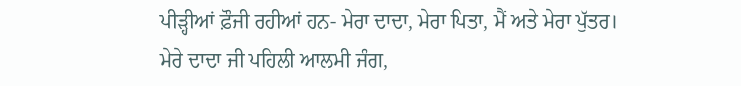ਪੀੜ੍ਹੀਆਂ ਫ਼ੌਜੀ ਰਹੀਆਂ ਹਨ- ਮੇਰਾ ਦਾਦਾ, ਮੇਰਾ ਪਿਤਾ, ਮੈਂ ਅਤੇ ਮੇਰਾ ਪੁੱਤਰ। ਮੇਰੇ ਦਾਦਾ ਜੀ ਪਹਿਲੀ ਆਲਮੀ ਜੰਗ,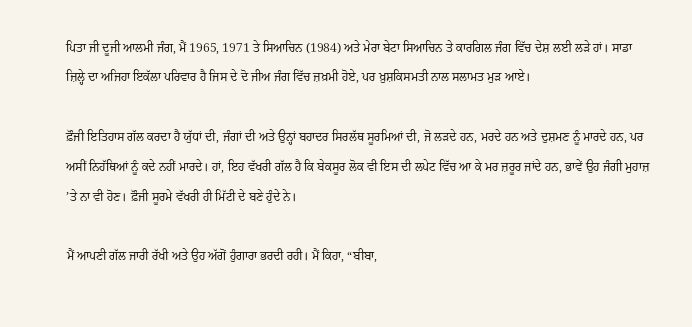ਪਿਤਾ ਜੀ ਦੂਜੀ ਆਲਮੀ ਜੰਗ, ਮੈਂ 1965, 1971 ਤੇ ਸਿਆਚਿਨ (1984) ਅਤੇ ਮੇਰਾ ਬੇਟਾ ਸਿਆਚਿਨ ਤੇ ਕਾਰਗਿਲ ਜੰਗ ਵਿੱਚ ਦੇਸ਼ ਲਈ ਲੜੇ ਹਾਂ। ਸਾਡਾ ਜ਼ਿਲ੍ਹੇ ਦਾ ਅਜਿਹਾ ਇਕੱਲਾ ਪਰਿਵਾਰ ਹੈ ਜਿਸ ਦੇ ਦੋ ਜੀਅ ਜੰਗ ਵਿੱਚ ਜ਼ਖ਼ਮੀ ਹੋਏ, ਪਰ ਖ਼ੁਸ਼ਕਿਸਮਤੀ ਨਾਲ ਸਲਾਮਤ ਮੁੜ ਆਏ।

ਫ਼ੌਜੀ ਇਤਿਹਾਸ ਗੱਲ ਕਰਦਾ ਹੈ ਯੁੱਧਾਂ ਦੀ, ਜੰਗਾਂ ਦੀ ਅਤੇ ਉਨ੍ਹਾਂ ਬਹਾਦਰ ਸਿਰਲੱਥ ਸੂਰਮਿਆਂ ਦੀ, ਜੋ ਲੜਦੇ ਹਨ, ਮਰਦੇ ਹਨ ਅਤੇ ਦੁਸ਼ਮਣ ਨੂੰ ਮਾਰਦੇ ਹਨ, ਪਰ ਅਸੀਂ ਨਿਹੱਥਿਆਂ ਨੂੰ ਕਦੇ ਨਹੀਂ ਮਾਰਦੇ। ਹਾਂ, ਇਹ ਵੱਖਰੀ ਗੱਲ ਹੈ ਕਿ ਬੇਕਸੂਰ ਲੋਕ ਵੀ ਇਸ ਦੀ ਲਪੇਟ ਵਿੱਚ ਆ ਕੇ ਮਰ ਜ਼ਰੂਰ ਜਾਂਦੇ ਹਨ, ਭਾਵੇਂ ਉਹ ਜੰਗੀ ਮੁਹਾਜ਼ ’ਤੇ ਨਾ ਵੀ ਹੋਣ। ਫ਼ੌਜੀ ਸੂਰਮੇ ਵੱਖਰੀ ਹੀ ਮਿੱਟੀ ਦੇ ਬਣੇ ਹੁੰਦੇ ਨੇ।

ਮੈਂ ਆਪਣੀ ਗੱਲ ਜਾਰੀ ਰੱਖੀ ਅਤੇ ਉਹ ਅੱਗੋਂ ਹੁੰਗਾਰਾ ਭਰਦੀ ਰਹੀ। ਮੈਂ ਕਿਹਾ, “ਬੀਬਾ,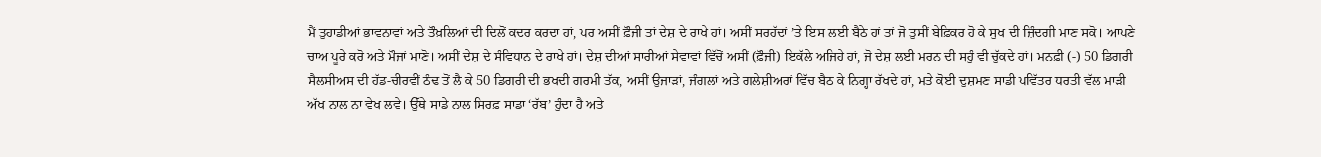ਮੈਂ ਤੁਹਾਡੀਆਂ ਭਾਵਨਾਵਾਂ ਅਤੇ ਤੌਖ਼ਲਿਆਂ ਦੀ ਦਿਲੋਂ ਕਦਰ ਕਰਦਾ ਹਾਂ, ਪਰ ਅਸੀਂ ਫ਼ੌਜੀ ਤਾਂ ਦੇਸ਼ ਦੇ ਰਾਖੇ ਹਾਂ। ਅਸੀਂ ਸਰਹੱਦਾਂ ’ਤੇ ਇਸ ਲਈ ਬੈਠੇ ਹਾਂ ਤਾਂ ਜੋ ਤੁਸੀਂ ਬੇਫ਼ਿਕਰ ਹੋ ਕੇ ਸੁਖ ਦੀ ਜ਼ਿੰਦਗੀ ਮਾਣ ਸਕੋ। ਆਪਣੇ ਚਾਅ ਪੂਰੇ ਕਰੋ ਅਤੇ ਮੌਜਾਂ ਮਾਣੋ। ਅਸੀਂ ਦੇਸ਼ ਦੇ ਸੰਵਿਧਾਨ ਦੇ ਰਾਖੇ ਹਾਂ। ਦੇਸ਼ ਦੀਆਂ ਸਾਰੀਆਂ ਸੇਵਾਵਾਂ ਵਿੱਚੋਂ ਅਸੀਂ (ਫ਼ੌਜੀ) ਇਕੱਲੇ ਅਜਿਹੇ ਹਾਂ, ਜੋ ਦੇਸ਼ ਲਈ ਮਰਨ ਦੀ ਸਹੁੰ ਵੀ ਚੁੱਕਦੇ ਹਾਂ। ਮਨਫ਼ੀ (-) 50 ਡਿਗਰੀ ਸੈਲਸੀਅਸ ਦੀ ਹੱਡ-ਚੀਰਵੀਂ ਠੰਢ ਤੋਂ ਲੈ ਕੇ 50 ਡਿਗਰੀ ਦੀ ਭਖਦੀ ਗਰਮੀ ਤੱਕ, ਅਸੀਂ ਉਜਾੜਾਂ, ਜੰਗਲਾਂ ਅਤੇ ਗਲੇਸ਼ੀਅਰਾਂ ਵਿੱਚ ਬੈਠ ਕੇ ਨਿਗ੍ਹਾ ਰੱਖਦੇ ਹਾਂ, ਮਤੇ ਕੋਈ ਦੁਸ਼ਮਣ ਸਾਡੀ ਪਵਿੱਤਰ ਧਰਤੀ ਵੱਲ ਮਾੜੀ ਅੱਖ ਨਾਲ ਨਾ ਵੇਖ ਲਵੇ। ਉੱਥੇ ਸਾਡੇ ਨਾਲ ਸਿਰਫ਼ ਸਾਡਾ ‘ਰੱਬ’ ਹੁੰਦਾ ਹੈ ਅਤੇ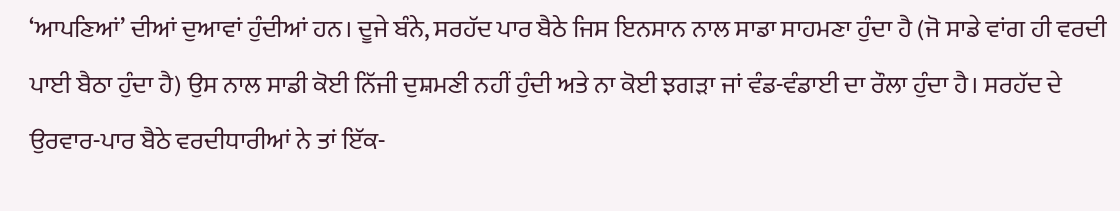‘ਆਪਣਿਆਂ’ ਦੀਆਂ ਦੁਆਵਾਂ ਹੁੰਦੀਆਂ ਹਨ। ਦੂਜੇ ਬੰਨੇ, ਸਰਹੱਦ ਪਾਰ ਬੈਠੇ ਜਿਸ ਇਨਸਾਨ ਨਾਲ ਸਾਡਾ ਸਾਹਮਣਾ ਹੁੰਦਾ ਹੈ (ਜੋ ਸਾਡੇ ਵਾਂਗ ਹੀ ਵਰਦੀ ਪਾਈ ਬੈਠਾ ਹੁੰਦਾ ਹੈ) ਉਸ ਨਾਲ ਸਾਡੀ ਕੋਈ ਨਿੱਜੀ ਦੁਸ਼ਮਣੀ ਨਹੀਂ ਹੁੰਦੀ ਅਤੇ ਨਾ ਕੋਈ ਝਗੜਾ ਜਾਂ ਵੰਡ-ਵੰਡਾਈ ਦਾ ਰੌਲਾ ਹੁੰਦਾ ਹੈ। ਸਰਹੱਦ ਦੇ ਉਰਵਾਰ-ਪਾਰ ਬੈਠੇ ਵਰਦੀਧਾਰੀਆਂ ਨੇ ਤਾਂ ਇੱਕ-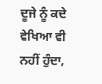ਦੂਜੇ ਨੂੰ ਕਦੇ ਵੇਖਿਆ ਵੀ ਨਹੀਂ ਹੁੰਦਾ,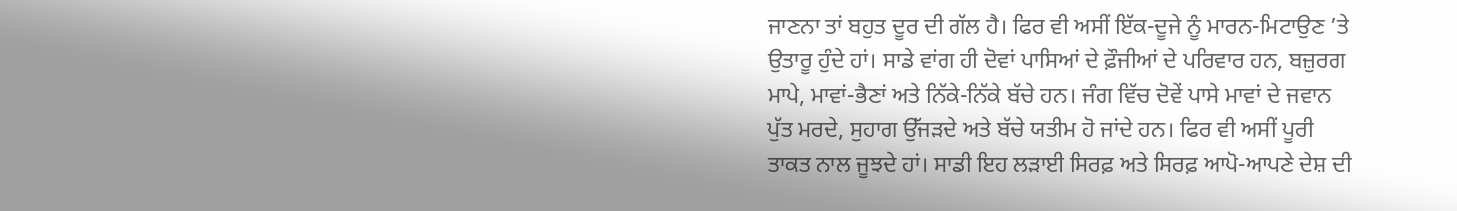ਜਾਣਨਾ ਤਾਂ ਬਹੁਤ ਦੂਰ ਦੀ ਗੱਲ ਹੈ। ਫਿਰ ਵੀ ਅਸੀਂ ਇੱਕ-ਦੂਜੇ ਨੂੰ ਮਾਰਨ-ਮਿਟਾਉਣ ’ਤੇ ਉਤਾਰੂ ਹੁੰਦੇ ਹਾਂ। ਸਾਡੇ ਵਾਂਗ ਹੀ ਦੋਵਾਂ ਪਾਸਿਆਂ ਦੇ ਫ਼ੌਜੀਆਂ ਦੇ ਪਰਿਵਾਰ ਹਨ, ਬਜ਼ੁਰਗ ਮਾਪੇ, ਮਾਵਾਂ-ਭੈਣਾਂ ਅਤੇ ਨਿੱਕੇ-ਨਿੱਕੇ ਬੱਚੇ ਹਨ। ਜੰਗ ਵਿੱਚ ਦੋਵੇਂ ਪਾਸੇ ਮਾਵਾਂ ਦੇ ਜਵਾਨ ਪੁੱਤ ਮਰਦੇ, ਸੁਹਾਗ ਉੱਜੜਦੇ ਅਤੇ ਬੱਚੇ ਯਤੀਮ ਹੋ ਜਾਂਦੇ ਹਨ। ਫਿਰ ਵੀ ਅਸੀਂ ਪੂਰੀ ਤਾਕਤ ਨਾਲ ਜੂਝਦੇ ਹਾਂ। ਸਾਡੀ ਇਹ ਲੜਾਈ ਸਿਰਫ਼ ਅਤੇ ਸਿਰਫ਼ ਆਪੋ-ਆਪਣੇ ਦੇਸ਼ ਦੀ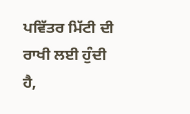ਪਵਿੱਤਰ ਮਿੱਟੀ ਦੀ ਰਾਖੀ ਲਈ ਹੁੰਦੀ ਹੈ,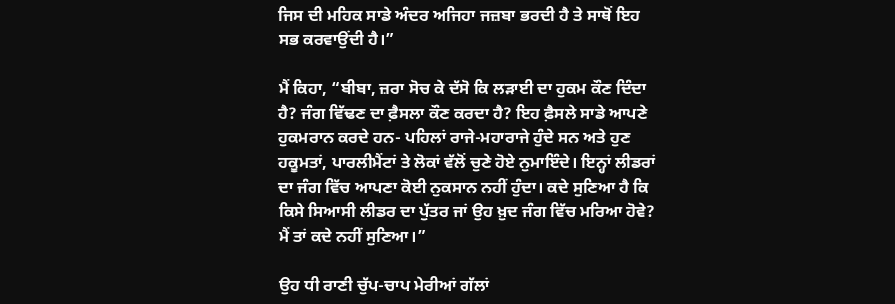ਜਿਸ ਦੀ ਮਹਿਕ ਸਾਡੇ ਅੰਦਰ ਅਜਿਹਾ ਜਜ਼ਬਾ ਭਰਦੀ ਹੈ ਤੇ ਸਾਥੋਂ ਇਹ ਸਭ ਕਰਵਾਉਂਦੀ ਹੈ।”

ਮੈਂ ਕਿਹਾ, “ਬੀਬਾ, ਜ਼ਰਾ ਸੋਚ ਕੇ ਦੱਸੋ ਕਿ ਲੜਾਈ ਦਾ ਹੁਕਮ ਕੌਣ ਦਿੰਦਾ ਹੈ? ਜੰਗ ਵਿੱਢਣ ਦਾ ਫ਼ੈਸਲਾ ਕੌਣ ਕਰਦਾ ਹੈ? ਇਹ ਫ਼ੈਸਲੇ ਸਾਡੇ ਆਪਣੇ ਹੁਕਮਰਾਨ ਕਰਦੇ ਹਨ- ਪਹਿਲਾਂ ਰਾਜੇ-ਮਹਾਰਾਜੇ ਹੁੰਦੇ ਸਨ ਅਤੇ ਹੁਣ ਹਕੂਮਤਾਂ, ਪਾਰਲੀਮੈਂਟਾਂ ਤੇ ਲੋਕਾਂ ਵੱਲੋਂ ਚੁਣੇ ਹੋਏ ਨੁਮਾਇੰਦੇ। ਇਨ੍ਹਾਂ ਲੀਡਰਾਂ ਦਾ ਜੰਗ ਵਿੱਚ ਆਪਣਾ ਕੋਈ ਨੁਕਸਾਨ ਨਹੀਂ ਹੁੰਦਾ। ਕਦੇ ਸੁਣਿਆ ਹੈ ਕਿ ਕਿਸੇ ਸਿਆਸੀ ਲੀਡਰ ਦਾ ਪੁੱਤਰ ਜਾਂ ਉਹ ਖ਼ੁਦ ਜੰਗ ਵਿੱਚ ਮਰਿਆ ਹੋਵੇ? ਮੈਂ ਤਾਂ ਕਦੇ ਨਹੀਂ ਸੁਣਿਆ।”

ਉਹ ਧੀ ਰਾਣੀ ਚੁੱਪ-ਚਾਪ ਮੇਰੀਆਂ ਗੱਲਾਂ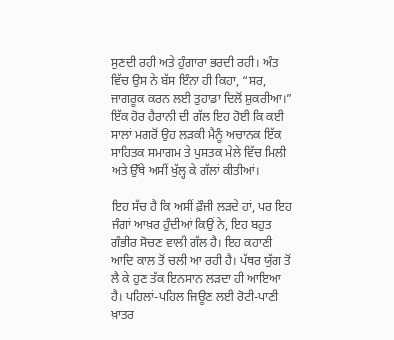ਸੁਣਦੀ ਰਹੀ ਅਤੇ ਹੁੰਗਾਰਾ ਭਰਦੀ ਰਹੀ। ਅੰਤ ਵਿੱਚ ਉਸ ਨੇ ਬੱਸ ਇੰਨਾ ਹੀ ਕਿਹਾ, “ਸਰ, ਜਾਗਰੂਕ ਕਰਨ ਲਈ ਤੁਹਾਡਾ ਦਿਲੋਂ ਸ਼ੁਕਰੀਆ।” ਇੱਕ ਹੋਰ ਹੈਰਾਨੀ ਦੀ ਗੱਲ ਇਹ ਹੋਈ ਕਿ ਕਈ ਸਾਲਾਂ ਮਗਰੋਂ ਉਹ ਲੜਕੀ ਮੈਨੂੰ ਅਚਾਨਕ ਇੱਕ ਸਾਹਿਤਕ ਸਮਾਗਮ ਤੇ ਪੁਸਤਕ ਮੇਲੇ ਵਿੱਚ ਮਿਲੀ ਅਤੇ ਉੱਥੇ ਅਸੀਂ ਖੁੱਲ੍ਹ ਕੇ ਗੱਲਾਂ ਕੀਤੀਆਂ।

ਇਹ ਸੱਚ ਹੈ ਕਿ ਅਸੀਂ ਫ਼ੌਜੀ ਲੜਦੇ ਹਾਂ, ਪਰ ਇਹ ਜੰਗਾਂ ਆਖ਼ਰ ਹੁੰਦੀਆਂ ਕਿਉਂ ਨੇ, ਇਹ ਬਹੁਤ ਗੰਭੀਰ ਸੋਚਣ ਵਾਲੀ ਗੱਲ ਹੈ। ਇਹ ਕਹਾਣੀ ਆਦਿ ਕਾਲ ਤੋਂ ਚਲੀ ਆ ਰਹੀ ਹੈ। ਪੱਥਰ ਯੁੱਗ ਤੋਂ ਲੈ ਕੇ ਹੁਣ ਤੱਕ ਇਨਸਾਨ ਲੜਦਾ ਹੀ ਆਇਆ ਹੈ। ਪਹਿਲਾਂ-ਪਹਿਲ ਜਿਊਣ ਲਈ ਰੋਟੀ-ਪਾਣੀ ਖ਼ਾਤਰ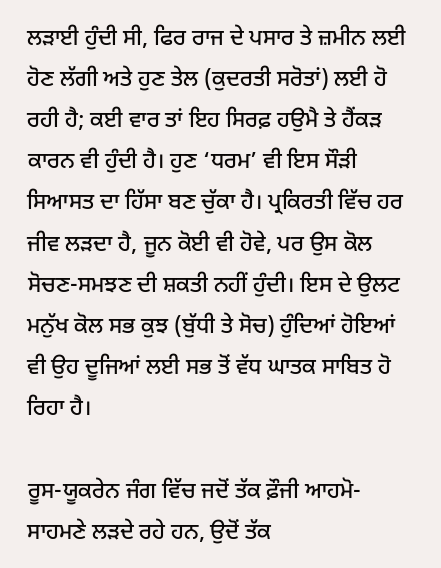ਲੜਾਈ ਹੁੰਦੀ ਸੀ, ਫਿਰ ਰਾਜ ਦੇ ਪਸਾਰ ਤੇ ਜ਼ਮੀਨ ਲਈ ਹੋਣ ਲੱਗੀ ਅਤੇ ਹੁਣ ਤੇਲ (ਕੁਦਰਤੀ ਸਰੋਤਾਂ) ਲਈ ਹੋ ਰਹੀ ਹੈ; ਕਈ ਵਾਰ ਤਾਂ ਇਹ ਸਿਰਫ਼ ਹਉਮੈ ਤੇ ਹੈਂਕੜ ਕਾਰਨ ਵੀ ਹੁੰਦੀ ਹੈ। ਹੁਣ ‘ਧਰਮ’ ਵੀ ਇਸ ਸੌੜੀ ਸਿਆਸਤ ਦਾ ਹਿੱਸਾ ਬਣ ਚੁੱਕਾ ਹੈ। ਪ੍ਰਕਿਰਤੀ ਵਿੱਚ ਹਰ ਜੀਵ ਲੜਦਾ ਹੈ, ਜੂਨ ਕੋਈ ਵੀ ਹੋਵੇ, ਪਰ ਉਸ ਕੋਲ ਸੋਚਣ-ਸਮਝਣ ਦੀ ਸ਼ਕਤੀ ਨਹੀਂ ਹੁੰਦੀ। ਇਸ ਦੇ ਉਲਟ ਮਨੁੱਖ ਕੋਲ ਸਭ ਕੁਝ (ਬੁੱਧੀ ਤੇ ਸੋਚ) ਹੁੰਦਿਆਂ ਹੋਇਆਂ ਵੀ ਉਹ ਦੂਜਿਆਂ ਲਈ ਸਭ ਤੋਂ ਵੱਧ ਘਾਤਕ ਸਾਬਿਤ ਹੋ ਰਿਹਾ ਹੈ।

ਰੂਸ-ਯੂਕਰੇਨ ਜੰਗ ਵਿੱਚ ਜਦੋਂ ਤੱਕ ਫ਼ੌਜੀ ਆਹਮੋ-ਸਾਹਮਣੇ ਲੜਦੇ ਰਹੇ ਹਨ, ਉਦੋਂ ਤੱਕ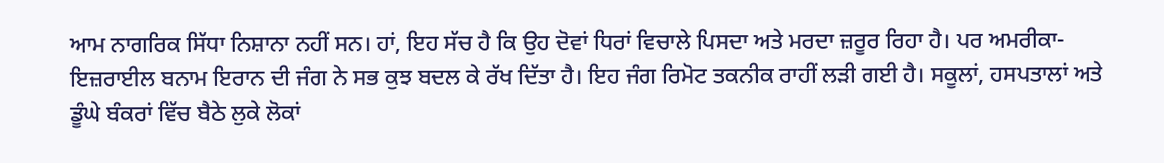ਆਮ ਨਾਗਰਿਕ ਸਿੱਧਾ ਨਿਸ਼ਾਨਾ ਨਹੀਂ ਸਨ। ਹਾਂ, ਇਹ ਸੱਚ ਹੈ ਕਿ ਉਹ ਦੋਵਾਂ ਧਿਰਾਂ ਵਿਚਾਲੇ ਪਿਸਦਾ ਅਤੇ ਮਰਦਾ ਜ਼ਰੂਰ ਰਿਹਾ ਹੈ। ਪਰ ਅਮਰੀਕਾ-ਇਜ਼ਰਾਈਲ ਬਨਾਮ ਇਰਾਨ ਦੀ ਜੰਗ ਨੇ ਸਭ ਕੁਝ ਬਦਲ ਕੇ ਰੱਖ ਦਿੱਤਾ ਹੈ। ਇਹ ਜੰਗ ਰਿਮੋਟ ਤਕਨੀਕ ਰਾਹੀਂ ਲੜੀ ਗਈ ਹੈ। ਸਕੂਲਾਂ, ਹਸਪਤਾਲਾਂ ਅਤੇ ਡੂੰਘੇ ਬੰਕਰਾਂ ਵਿੱਚ ਬੈਠੇ ਲੁਕੇ ਲੋਕਾਂ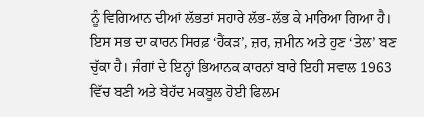ਨੂੰ ਵਿਗਿਆਨ ਦੀਆਂ ਲੱਭਤਾਂ ਸਹਾਰੇ ਲੱਭ-ਲੱਭ ਕੇ ਮਾਰਿਆ ਗਿਆ ਹੈ। ਇਸ ਸਭ ਦਾ ਕਾਰਨ ਸਿਰਫ਼ ‘ਹੈਂਕੜ’, ਜ਼ਰ, ਜ਼ਮੀਨ ਅਤੇ ਹੁਣ ‘ਤੇਲ’ ਬਣ ਚੁੱਕਾ ਹੈ। ਜੰਗਾਂ ਦੇ ਇਨ੍ਹਾਂ ਭਿਆਨਕ ਕਾਰਨਾਂ ਬਾਰੇ ਇਹੀ ਸਵਾਲ 1963 ਵਿੱਚ ਬਣੀ ਅਤੇ ਬੇਹੱਦ ਮਕਬੂਲ ਹੋਈ ਫਿਲਮ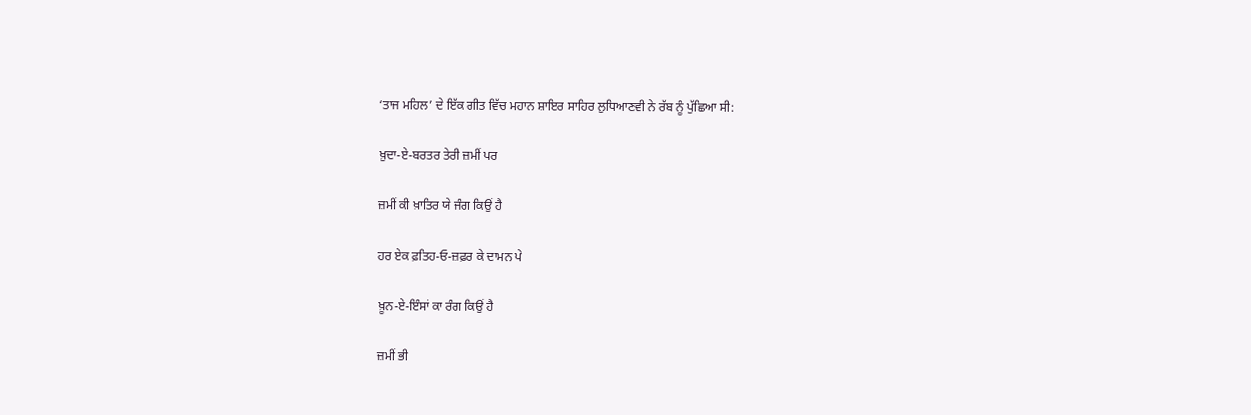‘ਤਾਜ ਮਹਿਲ’ ਦੇ ਇੱਕ ਗੀਤ ਵਿੱਚ ਮਹਾਨ ਸ਼ਾਇਰ ਸਾਹਿਰ ਲੁਧਿਆਣਵੀ ਨੇ ਰੱਬ ਨੂੰ ਪੁੱਛਿਆ ਸੀ:

ਖ਼ੁਦਾ-ਏ-ਬਰਤਰ ਤੇਰੀ ਜ਼ਮੀਂ ਪਰ

ਜ਼ਮੀਂ ਕੀ ਖ਼ਾਤਿਰ ਯੇ ਜੰਗ ਕਿਉਂ ਹੈ

ਹਰ ਏਕ ਫ਼ਤਿਹ-ਓ-ਜ਼ਫ਼ਰ ਕੇ ਦਾਮਨ ਪੇ

ਖ਼ੂਨ-ਏ-ਇੰਸਾਂ ਕਾ ਰੰਗ ਕਿਉਂ ਹੈ

ਜ਼ਮੀਂ ਭੀ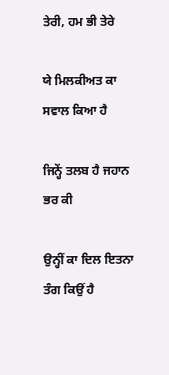ਤੇਰੀ, ਹਮ ਭੀ ਤੇਰੇ

ਯੇ ਮਿਲਕੀਅਤ ਕਾ ਸਵਾਲ ਕਿਆ ਹੈ

ਜਿਨ੍ਹੇਂ ਤਲਬ ਹੈ ਜਹਾਨ ਭਰ ਕੀ

ਉਨ੍ਹੀਂ ਕਾ ਦਿਲ ਇਤਨਾ ਤੰਗ ਕਿਉਂ ਹੈ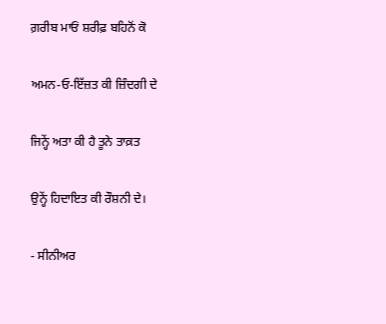ਗ਼ਰੀਬ ਮਾਓਂ ਸ਼ਰੀਫ਼ ਬਹਿਨੋਂ ਕੋ

ਅਮਨ-ਓ-ਇੱਜ਼ਤ ਕੀ ਜ਼ਿੰਦਗੀ ਦੇ

ਜਿਨ੍ਹੇਂ ਅਤਾ ਕੀ ਹੈ ਤੂਨੇ ਤਾਕ਼ਤ

ਉਨ੍ਹੇਂ ਹਿਦਾਇਤ ਕੀ ਰੌਸ਼ਨੀ ਦੇ।

- ਸੀਨੀਅਰ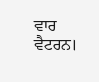ਵਾਰ ਵੈਟਰਨ।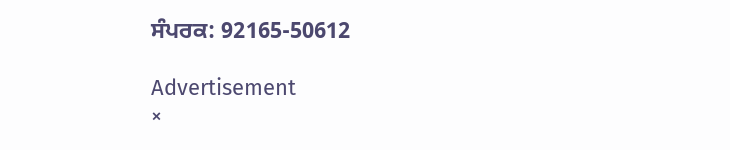ਸੰਪਰਕ: 92165-50612

Advertisement
×